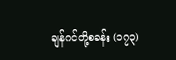ချန်ဂင်တို့စခန်း (၁၇၃)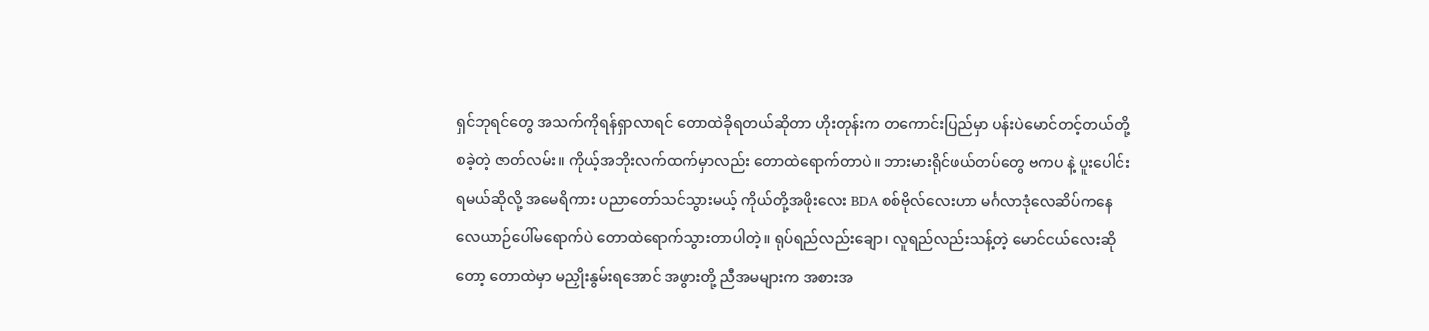ရှင်ဘုရင်တွေ အသက်ကိုရန်ရှာလာရင် တောထဲခိုရတယ်ဆိုတာ ဟိုးတုန်းက တကောင်းပြည်မှာ ပန်းပဲမောင်တင့်တယ်တို့ စခဲ့တဲ့ ဇာတ်လမ်း။ ကိုယ့်အဘိုးလက်ထက်မှာလည်း တောထဲရောက်တာပဲ။ ဘားမားရိုင်ဖယ်တပ်တွေ ဗကပ နဲ့ ပူးပေါင်းရမယ်ဆိုလို့ အမေရိကား ပညာတော်သင်သွားမယ့် ကိုယ်တို့အဖိုးလေး BDA စစ်ဗိုလ်လေးဟာ မင်္ဂလာဒုံလေဆိပ်ကနေ လေယာဉ်ပေါ်မရောက်ပဲ တောထဲရောက်သွားတာပါတဲ့။ ရုပ်ရည်လည်းချော၊ လူရည်လည်းသန့်တဲ့ မောင်ငယ်လေးဆိုတော့ တောထဲမှာ မညှိုးနွမ်းရအောင် အဖွားတို့ ညီအမများက အစားအ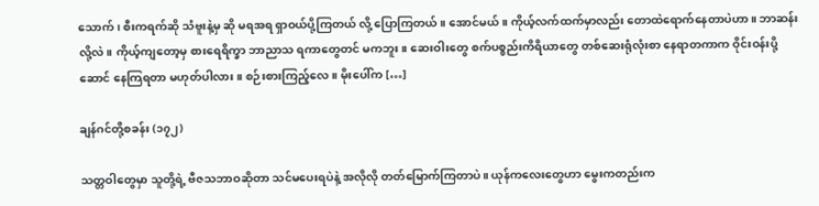သောက်၊ စီးကရက်ဆို သံဗူးနဲ့မှ ဆို မရအရ ရှာဝယ်ပို့ကြတယ် လို့ ပြောကြတယ်။ အောင်မယ်။ ကိုယ့်လက်ထက်မှာလည်း တောထဲရောက်နေတာပဲဟာ။ ဘာဆန်းလို့လဲ။ ကိုယ့်ကျတော့မှ စားရေရိက္ခာ ဘာညာသ ရကာတွေတင် မကဘူး။ ဆေးဝါးတွေ စက်ပစ္စည်းကိရိယာတွေ တစ်ဆေးရုံလုံးစာ နေရာတကာက ဝိုင်းဝန်းပို့ဆောင် နေကြရတာ မဟုတ်ပါလား။ စဉ်းစားကြည့်လေ။ မိုးပေါ်က […]

ချန်ဂင်တို့စခန်း (၁၇၂)

သတ္တဝါတွေမှာ သူတို့ရဲ့ ဗီဇသဘာဝဆိုတာ သင်မပေးရပဲနဲ့ အလိုလို တတ်မြောက်ကြတာပဲ။ ယုန်ကလေးတွေဟာ မွေးကတည်းက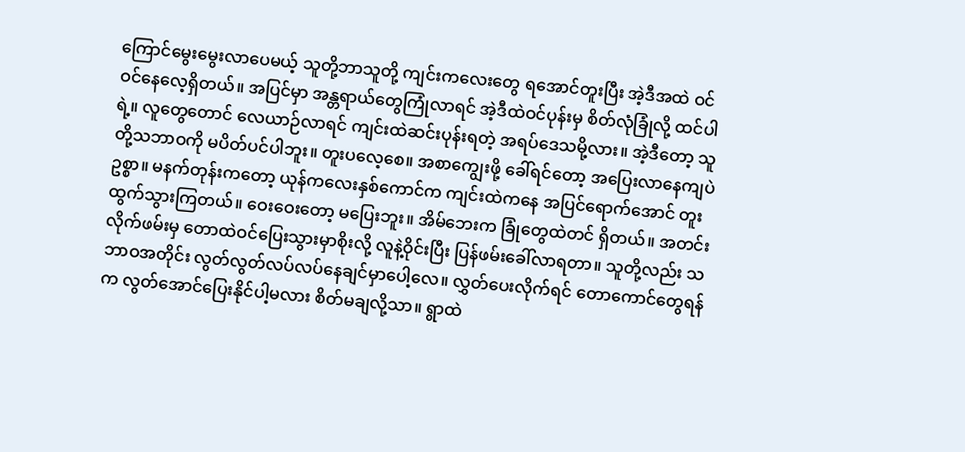ကြောင်မွေးမွေးလာပေမယ့် သူတို့ဘာသူတို့ ကျင်းကလေးတွေ ရအောင်တူးပြီး အဲ့ဒီအထဲ ဝင်ဝင်နေလေ့ရှိတယ်။ အပြင်မှာ အန္တရာယ်တွေကြုံလာရင် အဲ့ဒီထဲဝင်ပုန်းမှ စိတ်လုံခြုံလို့ ထင်ပါရဲ့။ လူတွေတောင် လေယာဉ်လာရင် ကျင်းထဲဆင်းပုန်းရတဲ့ အရပ်ဒေသမို့လား။ အဲ့ဒီတော့ သူတို့သဘာဝကို မပိတ်ပင်ပါဘူး။ တူးပလေ့စေ။ အစာကျွေးဖို့ ခေါ်ရင်တော့ အပြေးလာနေကျပဲ ဥစ္စာ။ မနက်တုန်းကတော့ ယုန်ကလေးနှစ်ကောင်က ကျင်းထဲကနေ အပြင်ရောက်အောင် တူးထွက်သွားကြတယ်။ ဝေးဝေးတော့ မပြေးဘူး။ အိမ်ဘေးက ခြုံတွေထဲတင် ရှိတယ်။ အတင်းလိုက်ဖမ်းမှ တောထဲဝင်ပြေးသွားမှာစိုးလို့ လူနဲ့ဝိုင်းပြီး ပြန်ဖမ်းခေါ်လာရတာ။ သူတို့လည်း သဘာဝအတိုင်း လွတ်လွတ်လပ်လပ်နေချင်မှာပေါ့လေ။ လွှတ်ပေးလိုက်ရင် တောကောင်တွေရန်က လွတ်အောင်ပြေးနိုင်ပါ့မလား စိတ်မချလို့သာ။ ရွာထဲ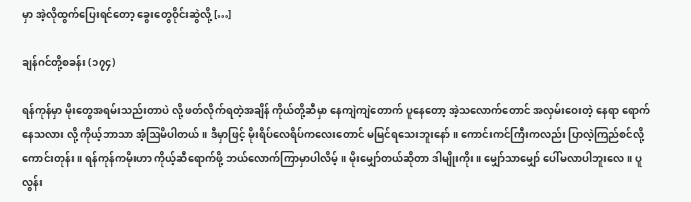မှာ အဲ့လိုထွက်ပြေးရင်တော့ ခွေးတွေဝိုင်းဆွဲလို့ […]

ချန်ဂင်တို့စခန်း (၁၇၄)

ရန်ကုန်မှာ မိုးတွေအရမ်းသည်းတာပဲ လို့ ဖတ်လိုက်ရတဲ့အချိန် ကိုယ်တို့ဆီမှာ နေကျဲကျဲတောက် ပူနေတော့ အဲ့သလောက်တောင် အလှမ်းဝေးတဲ့ နေရာ ရောက်နေသလား လို့ ကိုယ့်ဘာသာ အံ့ဩမိပါတယ်။ ဒီမှာဖြင့် မိုးရိပ်လေရိပ်ကလေးတောင် မမြင်ရသေးဘူးနော်။ ကောင်းကင်ကြီးကလည်း ပြာလဲ့ကြည်စင်လို့ ကောင်းတုန်း။ ရန်ကုန်ကမိုးဟာ ကိုယ့်ဆီရောက်ဖို့ ဘယ်လောက်ကြာမှာပါလိမ့်။ မိုးမျှော်တယ်ဆိုတာ ဒါမျိုးကိုး။ မျှော်သာမျှော် ပေါ်မလာပါဘူးလေ။ ပူလွန်း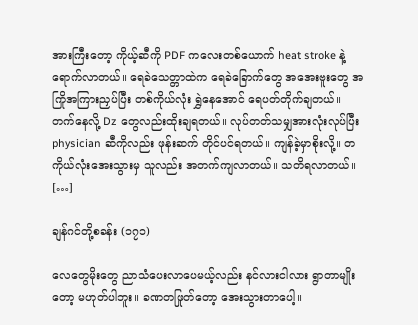အားကြီးတော့ ကိုယ့်ဆီကို PDF ကလေးတစ်ယောက် heat stroke နဲ့ ရောက်လာတယ်။ ရေခဲသေတ္တာထဲက ရေခဲခြောက်တွေ အအေးဗူးတွေ အကြိုအကြားညှပ်ပြီး တစ်ကိုယ်လုံး ရွှဲနေအောင် ရေပတ်တိုက်ချတယ်။ တက်နေလို့ Dz တွေလည်းထိုးချရတယ်။ လုပ်တတ်သမျှအားလုံးလုပ်ပြီး physician ဆီကိုလည်း ဖုန်းဆက် တိုင်ပင်ရတယ်။ ကျန်ခဲ့မှာစိုးလို့။ တကိုယ်လုံးအေးသွားမှ သူလည်း အတက်ကျလာတယ်။ သတိရလာတယ်။ […]

ချန်ဂင်တို့စခန်း (၁၇၁)

လေတွေမိုးတွေ ညာသံပေးလာပေမယ့်လည်း နင်လားငါလား ရွာတာမျိုးတော့ မဟုတ်ပါဘူး။ ခဏတဖြုတ်တော့ အေးသွားတာပေါ့။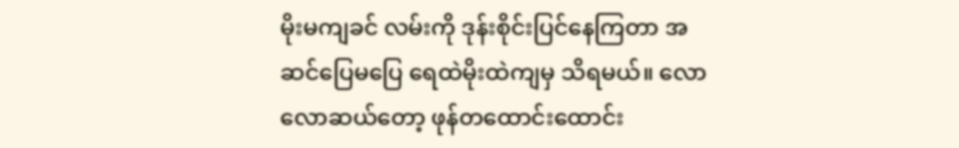မိုးမကျခင် လမ်းကို ဒုန်းစိုင်းပြင်နေကြတာ အဆင်ပြေမပြေ ရေထဲမိုးထဲကျမှ သိရမယ်။ လောလောဆယ်တော့ ဖုန်တထောင်းထောင်း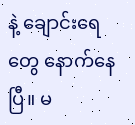နဲ့ ချောင်းရေတွေ နောက်နေပြီ။ မ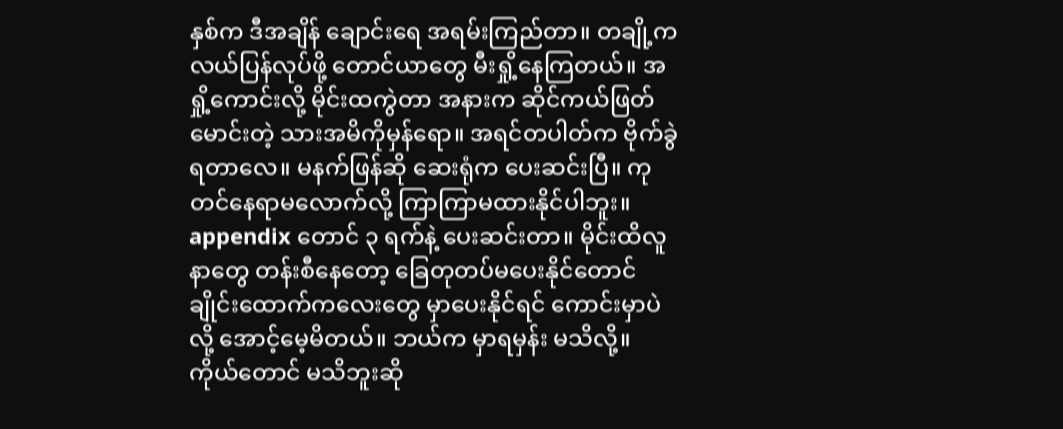နှစ်က ဒီအချိန် ချောင်းရေ အရမ်းကြည်တာ။ တချို့က လယ်ပြန်လုပ်ဖို့ တောင်ယာတွေ မီးရှို့နေကြတယ်။ အရှို့ကောင်းလို့ မိုင်းထကွဲတာ အနားက ဆိုင်ကယ်ဖြတ်မောင်းတဲ့ သားအမိကိုမှန်ရော။ အရင်တပါတ်က ဗိုက်ခွဲရတာလေ။ မနက်ဖြန်ဆို ဆေးရုံက ပေးဆင်းပြီ။ ကုတင်နေရာမလောက်လို့ ကြာကြာမထားနိုင်ပါဘူး။ appendix တောင် ၃ ရက်နဲ့ ပေးဆင်းတာ။ မိုင်းထိလူနာတွေ တန်းစီနေတော့ ခြေတုတပ်မပေးနိုင်တောင် ချိုင်းထောက်ကလေးတွေ မှာပေးနိုင်ရင် ကောင်းမှာပဲ လို့ အောင့်မေ့မိတယ်။ ဘယ်က မှာရမှန်း မသိလို့။ ကိုယ်တောင် မသိဘူးဆို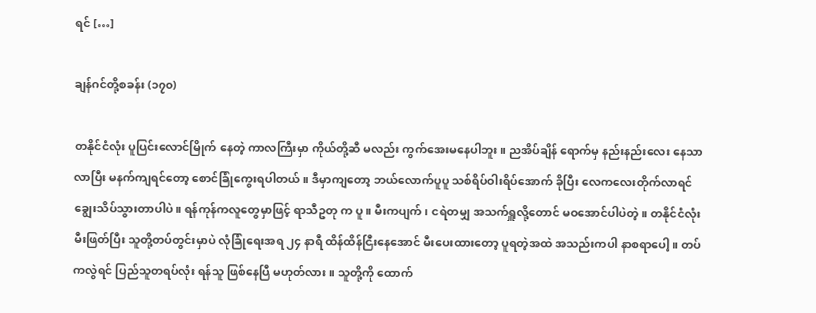ရင် […]

ချန်ဂင်တို့စခန်း (၁၇၀)

တနိုင်ငံလုံး ပူပြင်းလောင်မြိုက် နေတဲ့ ကာလကြီးမှာ ကိုယ်တို့ဆီ မလည်း ကွက်အေးမနေပါဘူး။ ညအိပ်ချိန် ရောက်မှ နည်းနည်းလေး နေသာလာပြီး မနက်ကျရင်တော့ စောင်ခြုံကွေးရပါတယ်။ ဒီမှာကျတော့ ဘယ်လောက်ပူပူ သစ်ရိပ်ဝါးရိပ်အောက် ခိုပြီး လေကလေးတိုက်လာရင် ချွေးသိပ်သွားတာပါပဲ။ ရန်ကုန်ကလူတွေမှာဖြင့် ရာသီဥတု က ပူ။ မီးကပျက်၊ ငရဲတမျှ အသက်ရှူလို့တောင် မဝအောင်ပါပဲတဲ့။ တနိုင်ငံလုံး မီးဖြတ်ပြီး သူတို့တပ်တွင်းမှာပဲ လုံခြုံရေးအရ ၂၄ နာရီ ထိန်ထိန်ငြီးနေအောင် မီးပေးထားတော့ ပူရတဲ့အထဲ အသည်းကပါ နာစရာပေါ့။ တပ်ကလွဲရင် ပြည်သူတရပ်လုံး ရန်သူ ဖြစ်နေပြီ မဟုတ်လား။ သူတို့ကို ထောက်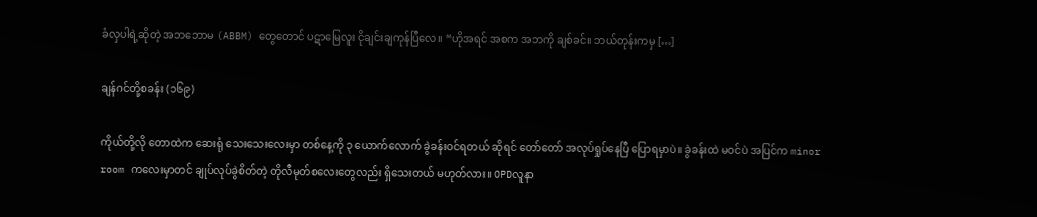ခံလှပါရဲ့ဆိုတဲ့ အဘဘောမ (ABBM) တွေတောင် ပဋာမြေလူး ငိုချင်းချကုန်ပြီလေ။ “ဟိုအရင် အစက အဘကို ချစ်ခင်။ ဘယ်တုန်းကမှ […]

ချန်ဂင်တို့စခန်း (၁၆၉)

ကိုယ်တို့လို တောထဲက ဆေးရုံ သေးသေးလေးမှာ တစ်နေ့ကို ၃ ယောက်လောက် ခွဲခန်းဝင်ရတယ် ဆိုရင် တော်တော် အလုပ်ရှုပ်နေပြီ ပြောရမှာပဲ။ ခွဲခန်းထဲ မဝင်ပဲ အပြင်က minor room ကလေးမှာတင် ချုပ်လုပ်ခွဲစိတ်တဲ့ တိုလီမုတ်စလေးတွေလည်း ရှိသေးတယ် မဟုတ်လား။ OPDလူနာ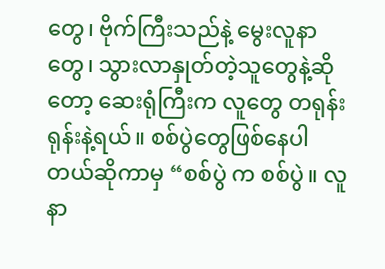တွေ၊ ဗိုက်ကြီးသည်နဲ့ မွေးလူနာတွေ၊ သွားလာနှုတ်တဲ့သူတွေနဲ့ဆိုတော့ ဆေးရုံကြီးက လူတွေ တရုန်းရုန်းနဲ့ရယ်။ စစ်ပွဲတွေဖြစ်နေပါတယ်ဆိုကာမှ “စစ်ပွဲ က စစ်ပွဲ။ လူနာ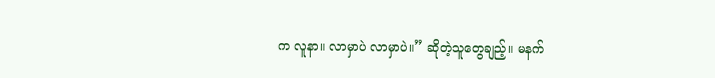က လူနာ။ လာမှာပဲ လာမှာပဲ။” ဆိုတဲ့သူတွေချည့်။ မနက်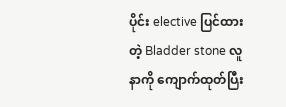ပိုင်း elective ပြင်ထားတဲ့ Bladder stone လူနာကို ကျောက်ထုတ်ပြီး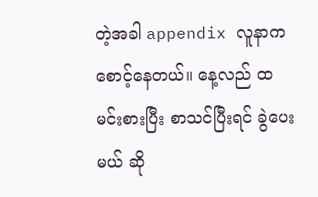တဲ့အခါ appendix လူနာက စောင့်နေတယ်။ နေ့လည် ထမင်းစားပြီး စာသင်ပြီးရင် ခွဲပေးမယ် ဆို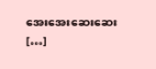အေးအေးဆေးဆေး […]